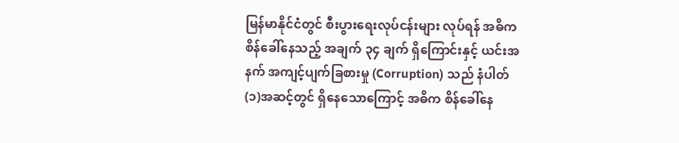မြန်မာနိုင်ငံတွင် စီးပွားရေးလုပ်ငန်းများ လုပ်ရန် အဓိက စိန်ခေါ်နေသည့် အချက် ၃၄ ချက် ရှိကြောင်းနှင့် ယင်းအနက် အကျင့်ပျက်ခြစားမှု (Corruption) သည် နံပါတ်(၁)အဆင့်တွင် ရှိနေသောကြောင့် အဓိက စိန်ခေါ်နေ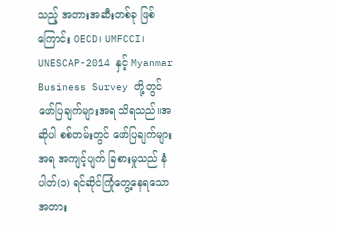သည့် အတားအဆီးတစ်ခု ဖြစ်ကြောင်း OECD၊ UMFCCI၊ UNESCAP-2014 နှင့် Myanmar Business Survey တို့တွင် ဖော်ပြချက်များအရ သိရသည်။အဆိုပါ စစ်တမ်းတွင် ဖော်ပြချက်များအရ အကျင့်ပျက် ခြစားမှုသည် နံပါတ်(၁) ရင်ဆိုင်ကြုံတွေ့နေရသော အတား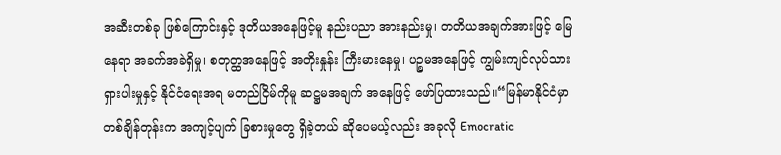အဆီးတစ်ခု ဖြစ်ကြောင်းနှင့် ဒုတိယအနေဖြင့်မူ နည်းပညာ အားနည်းမှု၊ တတိယအချက်အားဖြင့် မြေနေရာ အခက်အခဲရှိမှု၊ စတုတ္ထအနေဖြင့် အတိုးနှုန်း ကြီးမားနေမှု၊ ပဉ္စမအနေဖြင့် ကျွမ်းကျင်လုပ်သား ရှားပါးမှုနှင့် နိုင်ငံရေးအရ မတည်ငြိမ်ကိုမူ ဆဋ္ဌမအချက် အနေဖြင့် ဖော်ပြထားသည်။“မြန်မာနိုင်ငံမှာ တစ်ချိန်တုန်းက အကျင့်ပျက် ခြစားမှုတွေ ရှိခဲ့တယ် ဆိုပေမယ့်လည်း အခုလို Emocratic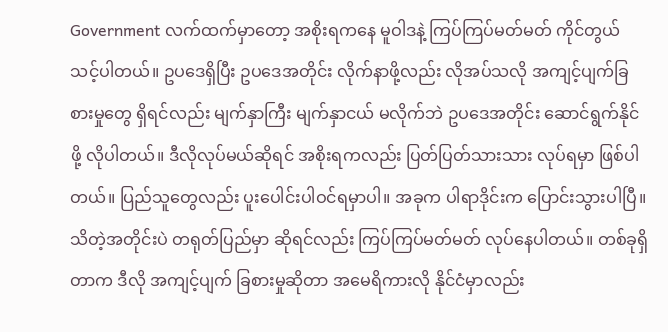Government လက်ထက်မှာတော့ အစိုးရကနေ မူဝါဒနဲ့ ကြပ်ကြပ်မတ်မတ် ကိုင်တွယ်သင့်ပါတယ်။ ဥပဒေရှိပြီး ဥပဒေအတိုင်း လိုက်နာဖို့လည်း လိုအပ်သလို အကျင့်ပျက်ခြစားမှုတွေ ရှိရင်လည်း မျက်နှာကြီး မျက်နှာငယ် မလိုက်ဘဲ ဥပဒေအတိုင်း ဆောင်ရွက်နိုင်ဖို့ လိုပါတယ်။ ဒီလိုလုပ်မယ်ဆိုရင် အစိုးရကလည်း ပြတ်ပြတ်သားသား လုပ်ရမှာ ဖြစ်ပါတယ်။ ပြည်သူတွေလည်း ပူးပေါင်းပါဝင်ရမှာပါ။ အခုက ပါရာဒိုင်းက ပြောင်းသွားပါပြီ။ သိတဲ့အတိုင်းပဲ တရုတ်ပြည်မှာ ဆိုရင်လည်း ကြပ်ကြပ်မတ်မတ် လုပ်နေပါတယ်။ တစ်ခုရှိတာက ဒီလို အကျင့်ပျက် ခြစားမှုဆိုတာ အမေရိကားလို နိုင်ငံမှာလည်း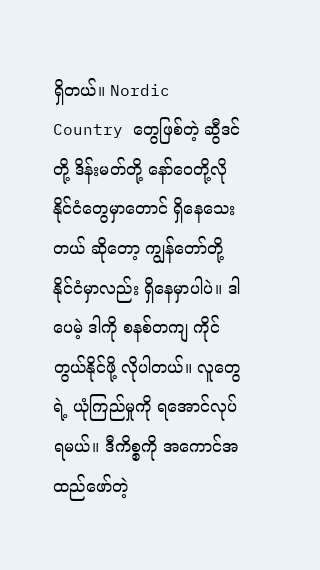ရှိတယ်။ Nordic Country တွေဖြစ်တဲ့ ဆွီဒင်တို့ ဒိန်းမတ်တို့ နော်ဝေတို့လို နိုင်ငံတွေမှာတောင် ရှိနေသေးတယ် ဆိုတော့ ကျွန်တော်တို့ နိုင်ငံမှာလည်း ရှိနေမှာပါပဲ။ ဒါပေမဲ့ ဒါကို စနစ်တကျ ကိုင်တွယ်နိုင်ဖို့ လိုပါတယ်။ လူတွေရဲ့ ယုံကြည်မှုကို ရအောင်လုပ်ရမယ်။ ဒီကိစ္စကို အကောင်အထည်ဖော်တဲ့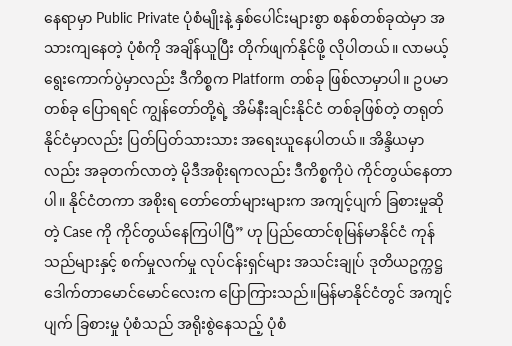နေရာမှာ Public Private ပုံစံမျိုးနဲ့ နှစ်ပေါင်းများစွာ စနစ်တစ်ခုထဲမှာ အသားကျနေတဲ့ ပုံစံကို အချိန်ယူပြီး တိုက်ဖျက်နိုင်ဖို့ လိုပါတယ်။ လာမယ့် ရွေးကောက်ပွဲမှာလည်း ဒီကိစ္စက Platform တစ်ခု ဖြစ်လာမှာပါ။ ဥပမာတစ်ခု ပြောရရင် ကျွန်တော်တို့ရဲ့ အိမ်နီးချင်းနိုင်ငံ တစ်ခုဖြစ်တဲ့ တရုတ်နိုင်ငံမှာလည်း ပြတ်ပြတ်သားသား အရေးယူနေပါတယ်။ အိန္ဒိယမှာလည်း အခုတက်လာတဲ့ မိုဒီအစိုးရကလည်း ဒီကိစ္စကိုပဲ ကိုင်တွယ်နေတာပါ။ နိုင်ငံတကာ အစိုးရ တော်တော်များများက အကျင့်ပျက် ခြစားမှုဆိုတဲ့ Case ကို ကိုင်တွယ်နေကြပါပြီ” ဟု ပြည်ထောင်စုမြန်မာနိုင်ငံ ကုန်သည်များနှင့် စက်မှုလက်မှု လုပ်ငန်းရှင်များ အသင်းချုပ် ဒုတိယဥက္ကဋ္ဌ ဒေါက်တာမောင်မောင်လေးက ပြောကြားသည်။မြန်မာနိုင်ငံတွင် အကျင့်ပျက် ခြစားမှု ပုံစံသည် အရိုးစွဲနေသည့် ပုံစံ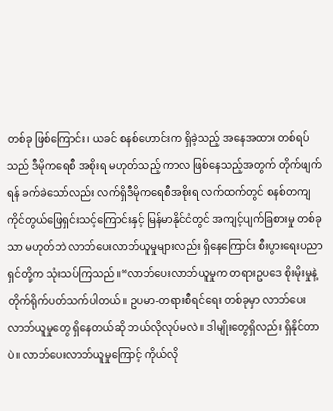တစ်ခု ဖြစ်ကြောင်း၊ ယခင် စနစ်ဟောင်းက ရှိခဲ့သည့် အနေအထား တစ်ရပ်သည် ဒီမိုကရေစီ အစိုးရ မဟုတ်သည့် ကာလ ဖြစ်နေသည့်အတွက် တိုက်ဖျက်ရန် ခက်ခဲသော်လည်း လက်ရှိဒီမိုကရေစီအစိုးရ လက်ထက်တွင် စနစ်တကျ ကိုင်တွယ်ဖြေရှင်းသင့်ကြောင်းနှင့် မြန်မာနိုင်ငံတွင် အကျင့်ပျက်ခြစားမှု တစ်ခုသာ မဟုတ်ဘဲ လာဘ်ပေးလာဘ်ယူမှုများလည်း ရှိနေကြောင်း စီးပွားရေးပညာရှင်တို့က သုံးသပ်ကြသည်။“လာဘ်ပေးလာဘ်ယူမှုက တရားဥပဒေ စိုးမိုးမှုနဲ့ တိုက်ရိုက်ပတ်သက်ပါတယ်။ ဥပမာ-တရားစီရင်ရေး တစ်ခုမှာ လာဘ်ပေးလာဘ်ယူမှုတွေ ရှိနေတယ်ဆို ဘယ်လိုလုပ်မလဲ။ ဒါမျိုးတွေရှိလည်း ရှိနိုင်တာပဲ။ လာဘ်ပေးလာဘ်ယူမှုကြောင့် ကိုယ်လို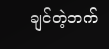ချင်တဲ့ဘက်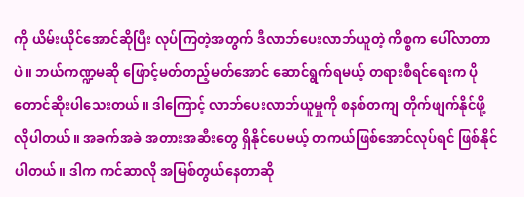ကို ယိမ်းယိုင်အောင်ဆိုပြီး လုပ်ကြတဲ့အတွက် ဒီလာဘ်ပေးလာဘ်ယူတဲ့ ကိစ္စက ပေါ်လာတာပဲ။ ဘယ်ကဏ္ဍမဆို ဖြောင့်မတ်တည့်မတ်အောင် ဆောင်ရွက်ရမယ့် တရားစီရင်ရေးက ပိုတောင်ဆိုးပါသေးတယ်။ ဒါကြောင့် လာဘ်ပေးလာဘ်ယူမှုကို စနစ်တကျ တိုက်ဖျက်နိုင်ဖို့ လိုပါတယ်။ အခက်အခဲ အတားအဆီးတွေ ရှိနိုင်ပေမယ့် တကယ်ဖြစ်အောင်လုပ်ရင် ဖြစ်နိုင်ပါတယ်။ ဒါက ကင်ဆာလို အမြစ်တွယ်နေတာဆို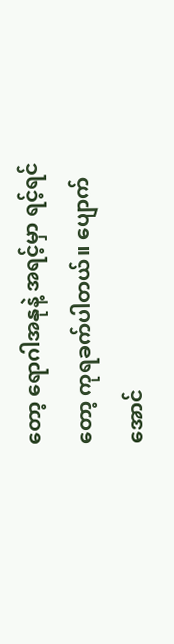တော့ ရောဂါအနုနဲ့ အရင့်မှာ ရင့်ရင်တော့ ကုရခက်ပါတယ်။ ပျောက်အောင်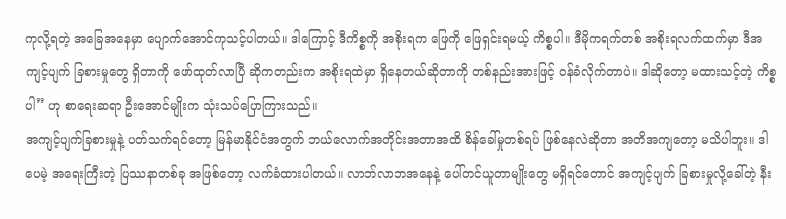ကုလို့ရတဲ့ အခြေအနေမှာ ပျောက်အောင်ကုသင့်ပါတယ်။ ဒါကြောင့် ဒီကိစ္စကို အစိုးရက ဖြေကို ဖြေရှင်းရမယ့် ကိစ္စပါ။ ဒီမိုကရက်တစ် အစိုးရလက်ထက်မှာ ဒီအကျင့်ပျက် ခြစားမှုတွေ ရှိတာကို ဖော်ထုတ်လာပြီ ဆိုကတည်းက အစိုးရထဲမှာ ရှိနေတယ်ဆိုတာကို တစ်နည်းအားဖြင့် ဝန်ခံလိုက်တာပဲ။ ဒါဆိုတော့ မထားသင့်တဲ့ ကိစ္စပါ” ဟု စာရေးဆရာ ဦးအောင်မျိုးက သုံးသပ်ပြောကြားသည်။
အကျင့်ပျက်ခြစားမှုနဲ့ ပတ်သက်ရင်တော့ မြန်မာနိုင်ငံအတွက် ဘယ်လောက်အတိုင်းအတာအထိ စိန်ခေါ်မှုတစ်ရပ် ဖြစ်နေလဲဆိုတာ အတိအကျတော့ မသိပါဘူး။ ဒါပေမဲ့ အရေးကြီးတဲ့ ပြဿနာတစ်ခု အဖြစ်တော့ လက်ခံထားပါတယ်။ လာဘ်လာဘအနေနဲ့ ပေါ်တင်ယူတာမျိုးတွေ မရှိရင်တောင် အကျင့်ပျက် ခြစားမှုလို့ခေါ်တဲ့ နီး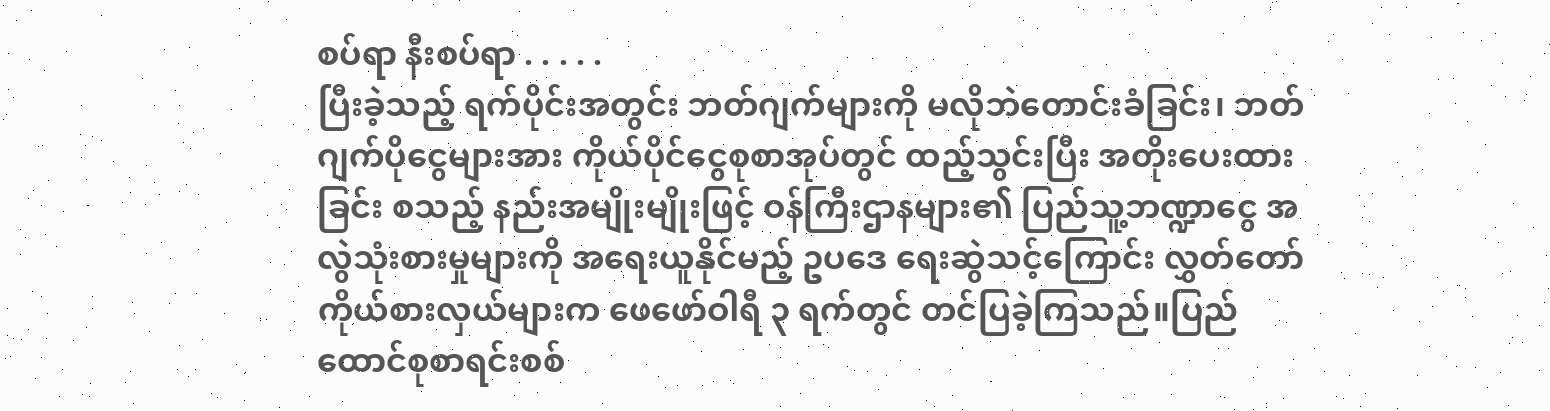စပ်ရာ နီးစပ်ရာ . . . . .
ပြီးခဲ့သည့် ရက်ပိုင်းအတွင်း ဘတ်ဂျက်များကို မလိုဘဲတောင်းခံခြင်း၊ ဘတ်ဂျက်ပိုငွေများအား ကိုယ်ပိုင်ငွေစုစာအုပ်တွင် ထည့်သွင်းပြီး အတိုးပေးထားခြင်း စသည့် နည်းအမျိုးမျိုးဖြင့် ဝန်ကြီးဌာနများ၏ ပြည်သူ့ဘဏ္ဍာငွေ အလွဲသုံးစားမှုများကို အရေးယူနိုင်မည့် ဥပဒေ ရေးဆွဲသင့်ကြောင်း လွှတ်တော်ကိုယ်စားလှယ်များက ဖေဖော်ဝါရီ ၃ ရက်တွင် တင်ပြခဲ့ကြသည်။ပြည်ထောင်စုစာရင်းစစ်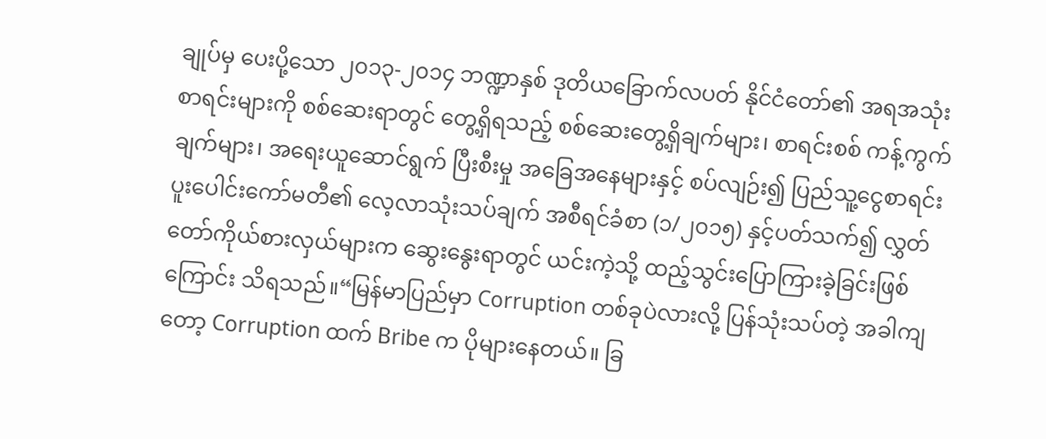ချုပ်မှ ပေးပို့သော ၂၀၁၃-၂၀၁၄ ဘဏ္ဍာနှစ် ဒုတိယခြောက်လပတ် နိုင်ငံတော်၏ အရအသုံး စာရင်းများကို စစ်ဆေးရာတွင် တွေ့ရှိရသည့် စစ်ဆေးတွေ့ရှိချက်များ၊ စာရင်းစစ် ကန့်ကွက်ချက်များ၊ အရေးယူဆောင်ရွက် ပြီးစီးမှု အခြေအနေများနှင့် စပ်လျဉ်း၍ ပြည်သူ့ငွေစာရင်း ပူးပေါင်းကော်မတီ၏ လေ့လာသုံးသပ်ချက် အစီရင်ခံစာ (၁/၂၀၁၅) နှင့်ပတ်သက်၍ လွှတ်တော်ကိုယ်စားလှယ်များက ဆွေးနွေးရာတွင် ယင်းကဲ့သို့ ထည့်သွင်းပြောကြားခဲ့ခြင်းဖြစ်ကြောင်း သိရသည်။“မြန်မာပြည်မှာ Corruption တစ်ခုပဲလားလို့ ပြန်သုံးသပ်တဲ့ အခါကျတော့ Corruption ထက် Bribe က ပိုများနေတယ်။ ခြ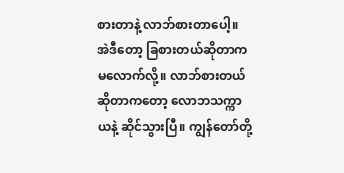စားတာနဲ့ လာဘ်စားတာပေါ့။ အဲဒီတော့ ခြစားတယ်ဆိုတာက မလောက်လို့။ လာဘ်စားတယ် ဆိုတာကတော့ လောဘသက္ကာယနဲ့ ဆိုင်သွားပြီ။ ကျွန်တော်တို့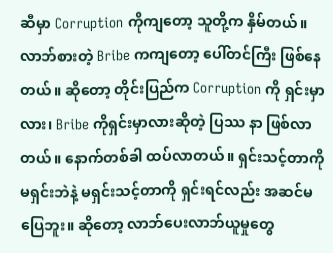ဆီမှာ Corruption ကိုကျတော့ သူတို့က နှိမ်တယ်။ လာဘ်စားတဲ့ Bribe ကကျတော့ ပေါ်တင်ကြီး ဖြစ်နေတယ်။ ဆိုတော့ တိုင်းပြည်က Corruption ကို ရှင်းမှာလား၊ Bribe ကိုရှင်းမှာလားဆိုတဲ့ ပြဿ နာ ဖြစ်လာတယ်။ နောက်တစ်ခါ ထပ်လာတယ်။ ရှင်းသင့်တာကို မရှင်းဘဲနဲ့ မရှင်းသင့်တာကို ရှင်းရင်လည်း အဆင်မပြေဘူး။ ဆိုတော့ လာဘ်ပေးလာဘ်ယူမှုတွေ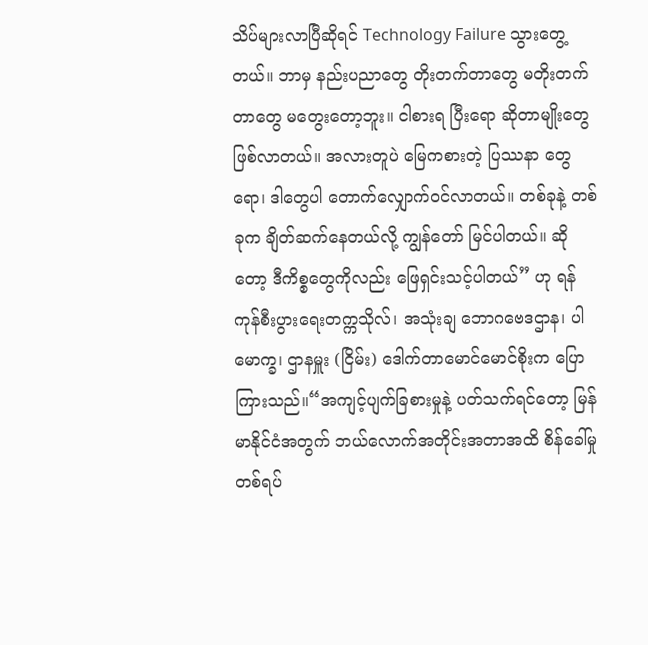သိပ်များလာပြီဆိုရင် Technology Failure သွားတွေ့တယ်။ ဘာမှ နည်းပညာတွေ တိုးတက်တာတွေ မတိုးတက်တာတွေ မတွေးတော့ဘူး။ ငါစားရ ပြီးရော ဆိုတာမျိုးတွေ ဖြစ်လာတယ်။ အလားတူပဲ မြေကစားတဲ့ ပြဿနာ တွေရော၊ ဒါတွေပါ တောက်လျှောက်ဝင်လာတယ်။ တစ်ခုနဲ့ တစ်ခုက ချိတ်ဆက်နေတယ်လို့ ကျွန်တော် မြင်ပါတယ်။ ဆိုတော့ ဒီကိစ္စတွေကိုလည်း ဖြေရှင်းသင့်ပါတယ်” ဟု ရန်ကုန်စီးပွားရေးတက္ကသိုလ်၊ အသုံးချ ဘောဂဗေဒဌာန၊ ပါမောက္ခ၊ ဌာနမှူး (ငြိမ်း) ဒေါက်တာမောင်မောင်စိုးက ပြောကြားသည်။“အကျင့်ပျက်ခြစားမှုနဲ့ ပတ်သက်ရင်တော့ မြန်မာနိုင်ငံအတွက် ဘယ်လောက်အတိုင်းအတာအထိ စိန်ခေါ်မှုတစ်ရပ်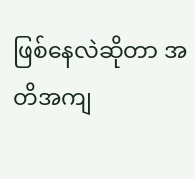ဖြစ်နေလဲဆိုတာ အတိအကျ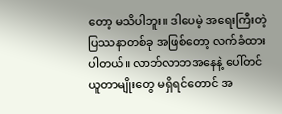တော့ မသိပါဘူး။ ဒါပေမဲ့ အရေးကြီးတဲ့ ပြဿနာတစ်ခု အဖြစ်တော့ လက်ခံထားပါတယ်။ လာဘ်လာဘအနေနဲ့ ပေါ်တင်ယူတာမျိုးတွေ မရှိရင်တောင် အ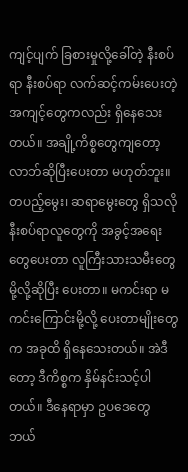ကျင့်ပျက် ခြစားမှုလို့ခေါ်တဲ့ နီးစပ်ရာ နီးစပ်ရာ လက်ဆင့်ကမ်းပေးတဲ့ အကျင့်တွေကလည်း ရှိနေသေးတယ်။ အချို့ကိစ္စတွေကျတော့ လာဘ်ဆိုပြီးပေးတာ မဟုတ်ဘူး။ တပည့်မွေး၊ ဆရာမွေးတွေ ရှိသလို နီးစပ်ရာလူတွေကို အခွင့်အရေးတွေပေးတာ လူကြီးသားသမီးတွေမို့လို့ဆိုပြီး ပေးတာ။ မကင်းရာ မကင်းကြောင်းမို့လို့ ပေးတာမျိုးတွေက အခုထိ ရှိနေသေးတယ်။ အဲဒီတော့ ဒီကိစ္စက နှိမ်နင်းသင့်ပါတယ်။ ဒီနေရာမှာ ဥပဒေတွေ ဘယ်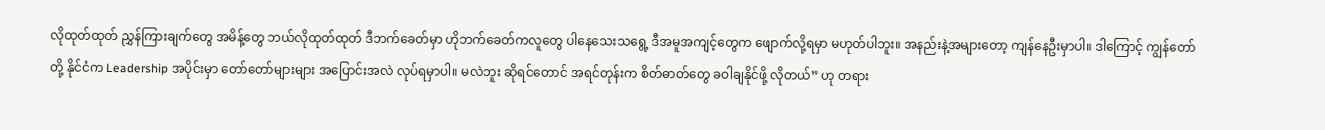လိုထုတ်ထုတ် ညွှန်ကြားချက်တွေ အမိန့်တွေ ဘယ်လိုထုတ်ထုတ် ဒီဘက်ခေတ်မှာ ဟိုဘက်ခေတ်ကလူတွေ ပါနေသေးသရွေ့ ဒီအမူအကျင့်တွေက ဖျောက်လို့ရမှာ မဟုတ်ပါဘူး။ အနည်းနဲ့အများတော့ ကျန်နေဦးမှာပါ။ ဒါကြောင့် ကျွန်တော်တို့ နိုင်ငံက Leadership အပိုင်းမှာ တော်တော်များများ အပြောင်းအလဲ လုပ်ရမှာပါ။ မလဲဘူး ဆိုရင်တောင် အရင်တုန်းက စိတ်ဓာတ်တွေ ခဝါချနိုင်ဖို့ လိုတယ်” ဟု တရား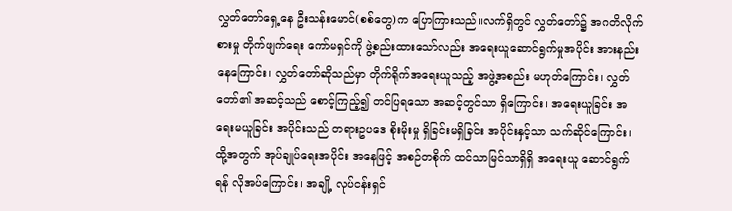လွှတ်တော်ရှေ့နေ ဦးသန်းမောင်(စစ်တွေ)က ပြောကြားသည်။လက်ရှိတွင် လွှတ်တော်၌ အဂတိလိုက်စားမှု တိုက်ဖျက်ရေး ကော်မရှင်ကို ဖွဲ့စည်းထားသော်လည်း အရေးယူဆောင်ရွက်မှုအပိုင်း အားနည်းနေကြောင်း၊ လွှတ်တော်ဆိုသည်မှာ တိုက်ရိုက်အရေးယူသည့် အဖွဲ့အစည်း မဟုတ်ကြောင်း၊ လွှတ်တော်၏ အဆင့်သည် စောင့်ကြည့်၍ တင်ပြရသော အဆင့်တွင်သာ ရှိကြောင်း၊ အရေးယူခြင်း အရေးမယူခြင်း အပိုင်းသည် တရားဥပဒေ စိုးမိုးမှု ရှိခြင်းမရှိခြင်း အပိုင်းနှင့်သာ သက်ဆိုင်ကြောင်း၊ ထို့အတွက် အုပ်ချုပ်ရေးအပိုင်း အနေဖြင့် အစဉ်တစိုက် ထင်သာမြင်သာရှိရှိ အရေးယူ ဆောင်ရွက်ရန် လိုအပ်ကြောင်း၊ အချို့ လုပ်ငန်းရှင်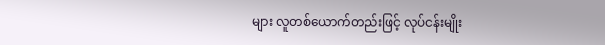များ လူတစ်ယောက်တည်းဖြင့် လုပ်ငန်းမျိုး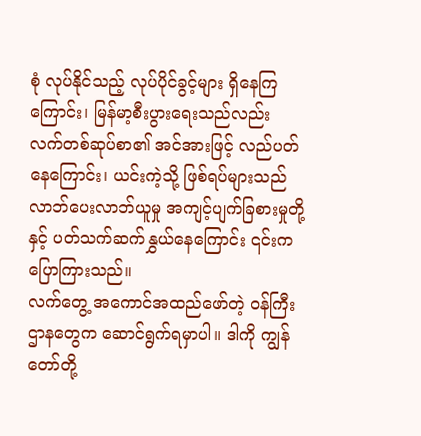စုံ လုပ်နိုင်သည့် လုပ်ပိုင်ခွင့်များ ရှိနေကြကြောင်း၊ မြန်မာ့စီးပွားရေးသည်လည်း လက်တစ်ဆုပ်စာ၏ အင်အားဖြင့် လည်ပတ်နေကြောင်း၊ ယင်းကဲ့သို့ ဖြစ်ရပ်များသည် လာဘ်ပေးလာဘ်ယူမှု အကျင့်ပျက်ခြစားမှုတို့နှင့် ပတ်သက်ဆက်နွှယ်နေကြောင်း ၎င်းက ပြောကြားသည်။
လက်တွေ့ အကောင်အထည်ဖော်တဲ့ ဝန်ကြီးဌာနတွေက ဆောင်ရွက်ရမှာပါ။ ဒါကို ကျွန်တော်တို့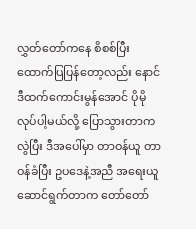လွှတ်တော်ကနေ စိစစ်ပြီး ထောက်ပြပြန်တော့လည်း နောင် ဒီထက်ကောင်းမွန်အောင် ပိုမိုလုပ်ပါ့မယ်လို့ ပြောသွားတာကလွဲပြီး ဒီအပေါ်မှာ တာဝန်ယူ တာဝန်ခံပြီး ဥပဒေနဲ့အညီ အရေးယူဆောင်ရွက်တာက တော်တော်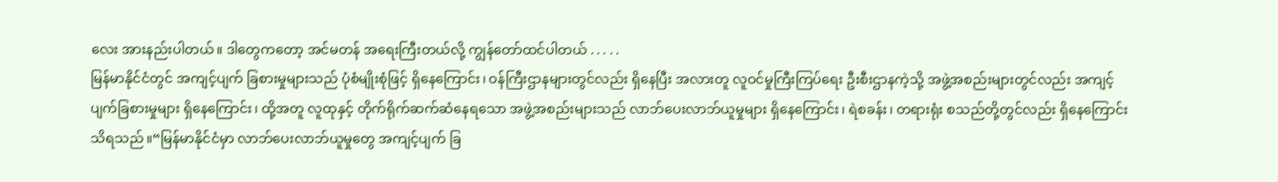လေး အားနည်းပါတယ်။ ဒါတွေကတော့ အင်မတန် အရေးကြီးတယ်လို့ ကျွန်တော်ထင်ပါတယ် . . . . .
မြန်မာနိုင်ငံတွင် အကျင့်ပျက် ခြစားမှုများသည် ပုံစံမျိုးစုံဖြင့် ရှိနေကြောင်း၊ ဝန်ကြီးဌာနများတွင်လည်း ရှိနေပြီး အလားတူ လူဝင်မှုကြီးကြပ်ရေး ဦးစီးဌာနကဲ့သို့ အဖွဲ့အစည်းများတွင်လည်း အကျင့်ပျက်ခြစားမှုများ ရှိနေကြောင်း၊ ထို့အတူ လူထုနှင့် တိုက်ရိုက်ဆက်ဆံနေရသော အဖွဲ့အစည်းများသည် လာဘ်ပေးလာဘ်ယူမှုများ ရှိနေကြောင်း၊ ရဲစခန်း၊ တရားရုံး စသည်တို့တွင်လည်း ရှိနေကြောင်း သိရသည်။“မြန်မာနိုင်ငံမှာ လာဘ်ပေးလာဘ်ယူမှုတွေ အကျင့်ပျက် ခြ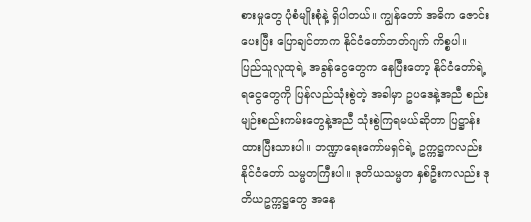စားမှုတွေ ပုံစံမျိုးစုံနဲ့ ရှိပါတယ်။ ကျွန်တော် အဓိက ဇောင်းပေးပြီး ပြောချင်တာက နိုင်ငံတော်ဘတ်ဂျက် ကိစ္စပါ။ ပြည်သူလူထုရဲ့ အခွန်ငွေတွေက နေပြီးတော့ နိုင်ငံတော်ရဲ့ ရငွေတွေကို ပြန်လည်သုံးစွဲတဲ့ အခါမှာ ဥပဒေနဲ့အညီ စည်းမျဉ်းစည်းကမ်းတွေနဲ့အညီ သုံးစွဲကြရမယ်ဆိုတာ ပြဋ္ဌာန်းထားပြီးသားပါ။ ဘဏ္ဍာရေးကော်မရှင်ရဲ့ ဥက္ကဋ္ဌကလည်း နိုင်ငံတော် သမ္မတကြီးပါ။ ဒုတိယသမ္မတ နှစ်ဦးကလည်း ဒုတိယဥက္ကဋ္ဌတွေ အနေ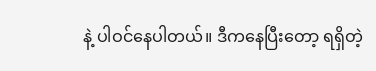နဲ့ ပါဝင်နေပါတယ်။ ဒီကနေပြီးတော့ ရရှိတဲ့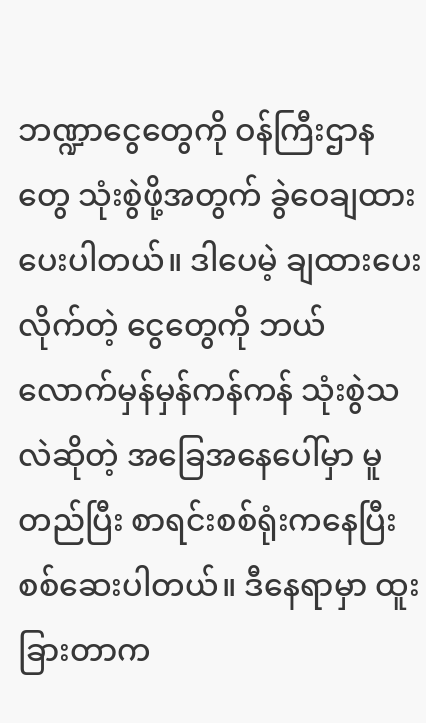ဘဏ္ဍာငွေတွေကို ဝန်ကြီးဌာနတွေ သုံးစွဲဖို့အတွက် ခွဲဝေချထားပေးပါတယ်။ ဒါပေမဲ့ ချထားပေးလိုက်တဲ့ ငွေတွေကို ဘယ်လောက်မှန်မှန်ကန်ကန် သုံးစွဲသလဲဆိုတဲ့ အခြေအနေပေါ်မှာ မူတည်ပြီး စာရင်းစစ်ရုံးကနေပြီး စစ်ဆေးပါတယ်။ ဒီနေရာမှာ ထူးခြားတာက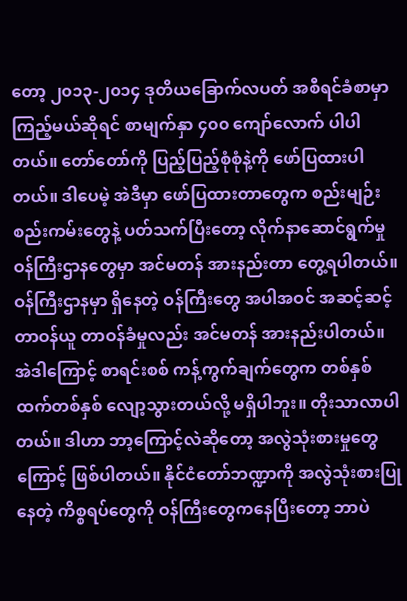တော့ ၂၀၁၃-၂၀၁၄ ဒုတိယခြောက်လပတ် အစီရင်ခံစာမှာ ကြည့်မယ်ဆိုရင် စာမျက်နှာ ၄၀၀ ကျော်လောက် ပါပါတယ်။ တော်တော်ကို ပြည့်ပြည့်စုံစုံနဲ့ကို ဖော်ပြထားပါတယ်။ ဒါပေမဲ့ အဲဒီမှာ ဖော်ပြထားတာတွေက စည်းမျဉ်းစည်းကမ်းတွေနဲ့ ပတ်သက်ပြီးတော့ လိုက်နာဆောင်ရွက်မှု ဝန်ကြီးဌာနတွေမှာ အင်မတန် အားနည်းတာ တွေ့ရပါတယ်။ ဝန်ကြီးဌာနမှာ ရှိနေတဲ့ ဝန်ကြီးတွေ အပါအဝင် အဆင့်ဆင့် တာဝန်ယူ တာဝန်ခံမှုလည်း အင်မတန် အားနည်းပါတယ်။ အဲဒါကြောင့် စာရင်းစစ် ကန့်ကွက်ချက်တွေက တစ်နှစ်ထက်တစ်နှစ် လျော့သွားတယ်လို့ မရှိပါဘူး။ တိုးသာလာပါတယ်။ ဒါဟာ ဘာ့ကြောင့်လဲဆိုတော့ အလွဲသုံးစားမှုတွေကြောင့် ဖြစ်ပါတယ်။ နိုင်ငံတော်ဘဏ္ဍာကို အလွဲသုံးစားပြုနေတဲ့ ကိစ္စရပ်တွေကို ဝန်ကြီးတွေကနေပြီးတော့ ဘာပဲ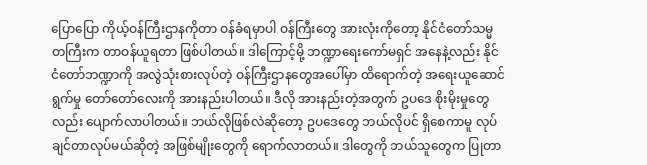ပြောပြော ကိုယ့်ဝန်ကြီးဌာနကိုတာ ဝန်ခံရမှာပါ ဝန်ကြီးတွေ အားလုံးကိုတော့ နိုင်ငံတော်သမ္မတကြီးက တာဝန်ယူရတာ ဖြစ်ပါတယ်။ ဒါကြောင့်မို့ ဘဏ္ဍာရေးကော်မရှင် အနေနဲ့လည်း နိုင်ငံတော်ဘဏ္ဍာကို အလွဲသုံးစားလုပ်တဲ့ ဝန်ကြီးဌာနတွေအပေါ်မှာ ထိရောက်တဲ့ အရေးယူဆောင်ရွက်မှု တော်တော်လေးကို အားနည်းပါတယ်။ ဒီလို အားနည်းတဲ့အတွက် ဥပဒေ စိုးမိုးမှုတွေလည်း ပျောက်လာပါတယ်။ ဘယ်လိုဖြစ်လဲဆိုတော့ ဥပဒေတွေ ဘယ်လိုပင် ရှိစေကာမူ လုပ်ချင်တာလုပ်မယ်ဆိုတဲ့ အဖြစ်မျိုးတွေကို ရောက်လာတယ်။ ဒါတွေကို ဘယ်သူတွေက ပြုတာ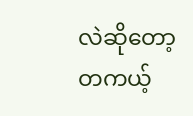လဲဆိုတော့ တကယ့်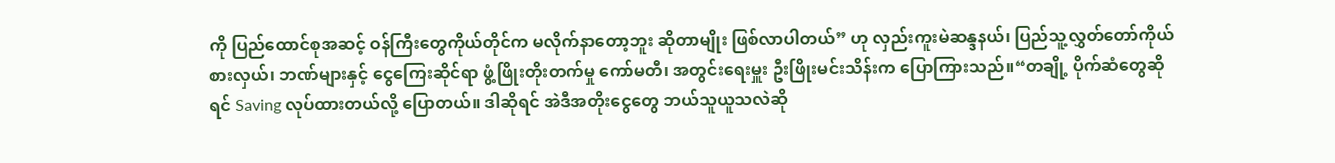ကို ပြည်ထောင်စုအဆင့် ဝန်ကြီးတွေကိုယ်တိုင်က မလိုက်နာတော့ဘူး ဆိုတာမျိုး ဖြစ်လာပါတယ်” ဟု လှည်းကူးမဲဆန္ဒနယ်၊ ပြည်သူ့လွှတ်တော်ကိုယ်စားလှယ်၊ ဘဏ်များနှင့် ငွေကြေးဆိုင်ရာ ဖွံ့ဖြိုးတိုးတက်မှု ကော်မတီ၊ အတွင်းရေးမှူး ဦးဖြိုးမင်းသိန်းက ပြောကြားသည်။“တချို့ ပိုက်ဆံတွေဆိုရင် Saving လုပ်ထားတယ်လို့ ပြောတယ်။ ဒါဆိုရင် အဲဒီအတိုးငွေတွေ ဘယ်သူယူသလဲဆို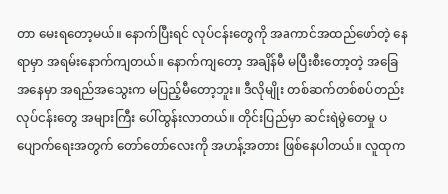တာ မေးရတော့မယ်။ နောက်ပြီးရင် လုပ်ငန်းတွေကို အaကာင်အထည်ဖော်တဲ့ နေရာမှာ အရမ်းနောက်ကျတယ်။ နောက်ကျတော့ အချိန်မီ မပြီးစီးတော့တဲ့ အခြေအနေမှာ အရည်အသွေးက မပြည့်မီတော့ဘူး။ ဒီလိုမျိုး တစ်ဆက်တစ်စပ်တည်း လုပ်ငန်းတွေ အများကြီး ပေါ်ထွန်းလာတယ်။ တိုင်းပြည်မှာ ဆင်းရဲမွဲတေမှု ပပျောက်ရေးအတွက် တော်တော်လေးကို အဟန့်အတား ဖြစ်နေပါတယ်။ လူထုက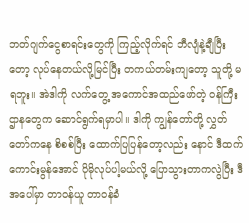ဘတ်ဂျက်ငွေစာရင်းတွေကို ကြည့်လိုက်ရင် ဘီလျံနဲ့ချီပြီးတော့ လုပ်နေတယ်လို့မြင်ပြီး တကယ်တမ်းကျတော့ သူတို့ မရဘူး။ အဲဒါကို လက်တွေ့ အကောင်အထည်ဖော်တဲ့ ဝန်ကြီးဌာနတွေက ဆောင်ရွက်ရမှာပါ။ ဒါကို ကျွန်တော်တို့ လွှတ်တော်ကနေ စိစစ်ပြီး ထောက်ပြပြန်တော့လည်း နောင် ဒီထက်ကောင်းမွန်အောင် ပိုမိုလုပ်ပါ့မယ်လို့ ပြောသွားတာကလွဲပြီး ဒီအပေါ်မှာ တာဝန်ယူ တာဝန်ခံ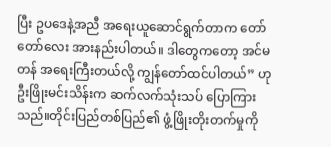ပြီး ဥပဒေနဲ့အညီ အရေးယူဆောင်ရွက်တာက တော်တော်လေး အားနည်းပါတယ်။ ဒါတွေကတော့ အင်မတန် အရေးကြီးတယ်လို့ ကျွန်တော်ထင်ပါတယ်” ဟု ဦးဖြိုးမင်းသိန်းက ဆက်လက်သုံးသပ် ပြောကြားသည်။တိုင်းပြည်တစ်ပြည်၏ ဖွံ့ဖြိုးတိုးတက်မှုကို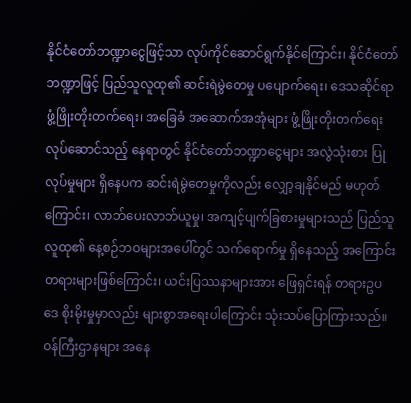နိုင်ငံတော်ဘဏ္ဍာငွေဖြင့်သာ လုပ်ကိုင်ဆောင်ရွက်နိုင်ကြောင်း၊ နိုင်ငံတော်ဘဏ္ဍာဖြင့် ပြည်သူလူထု၏ ဆင်းရဲမွဲတေမှု ပပျောက်ရေး၊ ဒေသဆိုင်ရာ ဖွံ့ဖြိုးတိုးတက်ရေး၊ အခြေခံ အဆောက်အအုံများ ဖွံ့ဖြိုးတိုးတက်ရေး လုပ်ဆောင်သည့် နေရာတွင် နိုင်ငံတော်ဘဏ္ဍာငွေများ အလွဲသုံးစား ပြုလုပ်မှုများ ရှိနေပက ဆင်းရဲမွဲတေမှုကိုလည်း လျှော့ချနိုင်မည် မဟုတ်ကြောင်း၊ လာဘ်ပေးလာဘ်ယူမှု၊ အကျင့်ပျက်ခြစားမှုများသည် ပြည်သူလူထု၏ နေ့စဉ်ဘဝများအပေါ်တွင် သက်ရောက်မှု ရှိနေသည့် အကြောင်းတရားများဖြစ်ကြောင်း၊ ယင်းပြဿနာများအား ဖြေရှင်းရန် တရားဥပဒေ စိုးမိုးမှုမှာလည်း များစွာအရေးပါကြောင်း သုံးသပ်ပြောကြားသည်။ဝန်ကြီးဌာနများ အနေ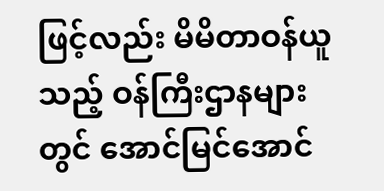ဖြင့်လည်း မိမိတာဝန်ယူသည့် ဝန်ကြီးဌာနများတွင် အောင်မြင်အောင်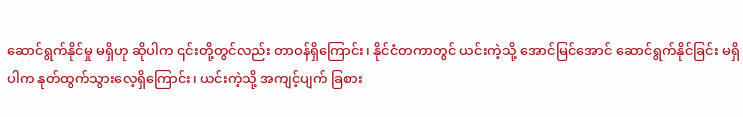ဆောင်ရွက်နိုင်မှု မရှိဟု ဆိုပါက ၎င်းတို့တွင်လည်း တာဝန်ရှိကြောင်း၊ နိုင်ငံတကာတွင် ယင်းကဲ့သို့ အောင်မြင်အောင် ဆောင်ရွက်နိုင်ခြင်း မရှိပါက နုတ်ထွက်သွားလေ့ရှိကြောင်း၊ ယင်းကဲ့သို့ အကျင့်ပျက် ခြစား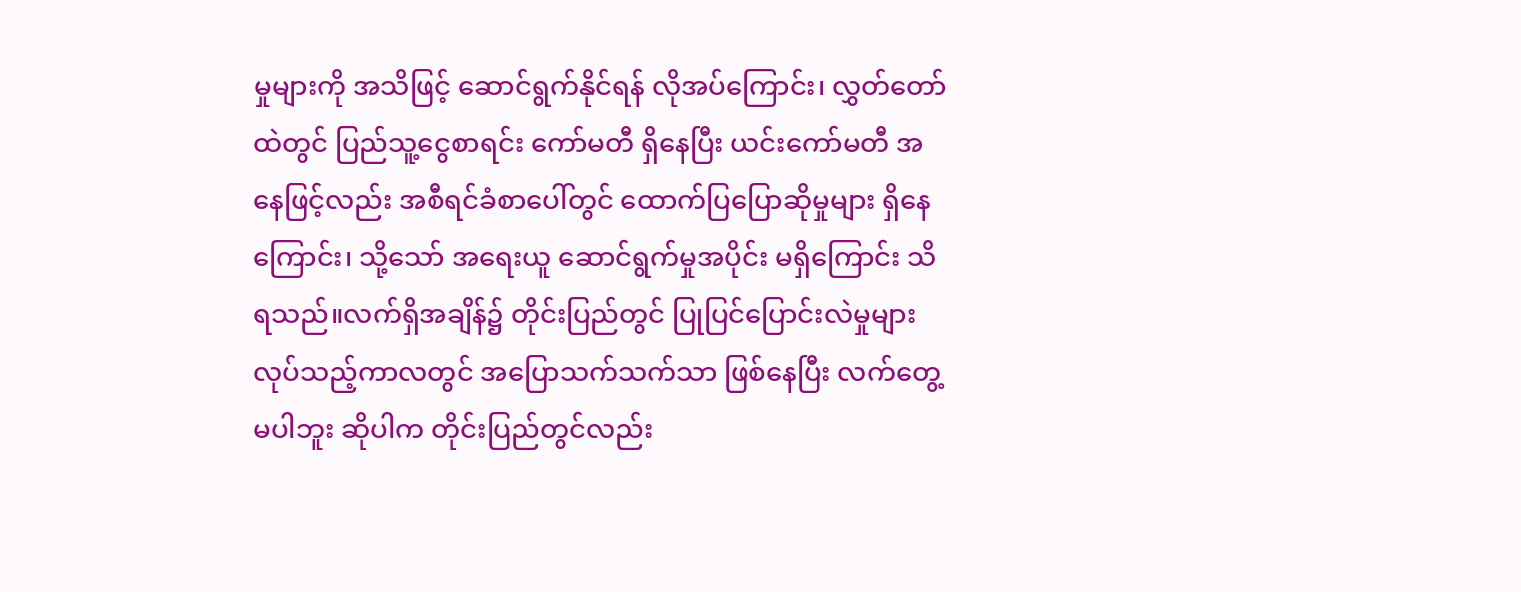မှုများကို အသိဖြင့် ဆောင်ရွက်နိုင်ရန် လိုအပ်ကြောင်း၊ လွှတ်တော်ထဲတွင် ပြည်သူ့ငွေစာရင်း ကော်မတီ ရှိနေပြီး ယင်းကော်မတီ အနေဖြင့်လည်း အစီရင်ခံစာပေါ်တွင် ထောက်ပြပြောဆိုမှုများ ရှိနေကြောင်း၊ သို့သော် အရေးယူ ဆောင်ရွက်မှုအပိုင်း မရှိကြောင်း သိရသည်။လက်ရှိအချိန်၌ တိုင်းပြည်တွင် ပြုပြင်ပြောင်းလဲမှုများ လုပ်သည့်ကာလတွင် အပြောသက်သက်သာ ဖြစ်နေပြီး လက်တွေ့မပါဘူး ဆိုပါက တိုင်းပြည်တွင်လည်း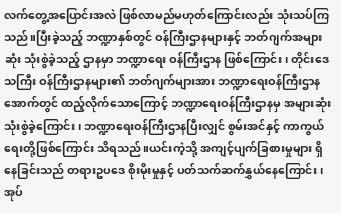လက်တွေ့အပြောင်းအလဲ ဖြစ်လာမည်မဟုတ်ကြောင်းလည်း သုံးသပ်ကြသည်။ပြီးခဲ့သည့် ဘဏ္ဍာနှစ်တွင် ဝန်ကြီးဌာနများနှင့် ဘတ်ဂျက်အများဆုံး သုံးစွဲခဲ့သည့် ဌာနမှာ ဘဏ္ဍာရေး ဝန်ကြီးဌာန ဖြစ်ကြောင်း၊ တိုင်းဒေသကြီး ဝန်ကြီးဌာနများ၏ ဘတ်ဂျက်များအား ဘဏ္ဍာရေးဝန်ကြီးဌာနအောက်တွင် ထည့်လိုက်သောကြောင့် ဘဏ္ဍာရေးဝန်ကြီးဌာနမှ အများဆုံး သုံးစွဲခဲ့ကြောင်း၊ ဘဏ္ဍာရေးဝန်ကြီးဌာနပြီးလျှင် စွမ်းအင်နှင့် ကာကွယ်ရေးတို့ဖြစ်ကြောင်း သိရသည်။ယင်းကဲ့သို့ အကျင့်ပျက်ခြစားမှုများ ရှိနေခြင်းသည် တရားဥပဒေ စိုးမိုးမှုနှင့် ပတ်သက်ဆက်နွှယ်နေကြောင်း၊ အုပ်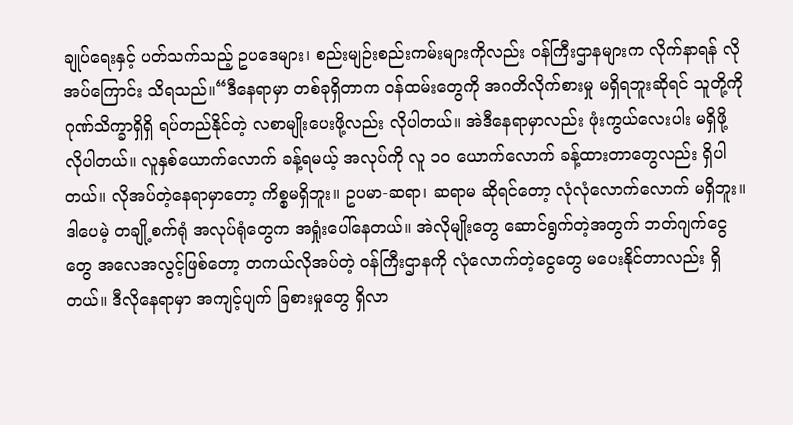ချုပ်ရေးနှင့် ပတ်သက်သည့် ဥပဒေများ၊ စည်းမျဉ်းစည်းကမ်းများကိုလည်း ဝန်ကြီးဌာနများက လိုက်နာရန် လိုအပ်ကြောင်း သိရသည်။“ဒီနေရာမှာ တစ်ခုရှိတာက ဝန်ထမ်းတွေကို အဂတိလိုက်စားမှု မရှိရဘူးဆိုရင် သူတို့ကို ဂုဏ်သိက္ခာရှိရှိ ရပ်တည်နိုင်တဲ့ လစာမျိုးပေးဖို့လည်း လိုပါတယ်။ အဲဒီနေရာမှာလည်း ဖုံးကွယ်လေးပါး မရှိဖို့ လိုပါတယ်။ လူနှစ်ယောက်လောက် ခန့်ရမယ့် အလုပ်ကို လူ ၁၀ ယောက်လောက် ခန့်ထားတာတွေလည်း ရှိပါတယ်။ လိုအပ်တဲ့နေရာမှာတော့ ကိစ္စမရှိဘူး။ ဥပမာ-ဆရာ၊ ဆရာမ ဆိုရင်တော့ လုံလုံလောက်လောက် မရှိဘူး။ ဒါပေမဲ့ တချို့စက်ရုံ အလုပ်ရုံတွေက အရှုံးပေါ်နေတယ်။ အဲလိုမျိုးတွေ ဆောင်ရွက်တဲ့အတွက် ဘတ်ဂျက်ငွေတွေ အလေအလွင့်ဖြစ်တော့ တကယ်လိုအပ်တဲ့ ဝန်ကြီးဌာနကို လုံလောက်တဲ့ငွေတွေ မပေးနိုင်တာလည်း ရှိတယ်။ ဒီလိုနေရာမှာ အကျင့်ပျက် ခြစားမှုတွေ ရှိလာ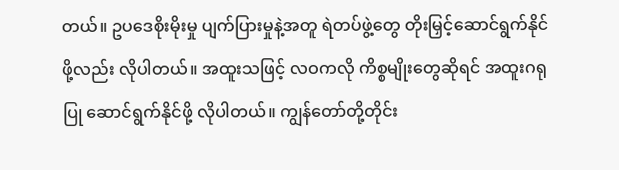တယ်။ ဥပဒေစိုးမိုးမှု ပျက်ပြားမှုနဲ့အတူ ရဲတပ်ဖွဲ့တွေ တိုးမြှင့်ဆောင်ရွက်နိုင်ဖို့လည်း လိုပါတယ်။ အထူးသဖြင့် လဝကလို ကိစ္စမျိုးတွေဆိုရင် အထူးဂရုပြု ဆောင်ရွက်နိုင်ဖို့ လိုပါတယ်။ ကျွန်တော်တို့တိုင်း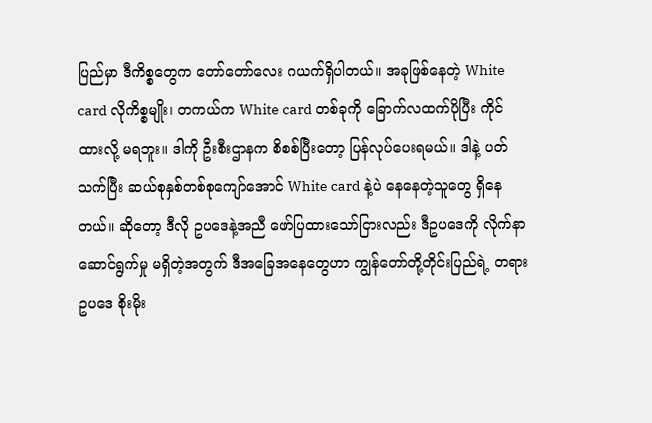ပြည်မှာ ဒီကိစ္စတွေက တော်တော်လေး ဂယက်ရှိပါတယ်။ အခုဖြစ်နေတဲ့ White card လိုကိစ္စမျိုး၊ တကယ်က White card တစ်ခုကို ခြောက်လထက်ပိုပြီး ကိုင်ထားလို့ မရဘူး။ ဒါကို ဦးစီးဌာနက စိစစ်ပြီးတော့ ပြန်လုပ်ပေးရမယ်။ ဒါနဲ့ ပတ်သက်ပြီး ဆယ်စုနှစ်တစ်စုကျော်အောင် White card နဲ့ပဲ နေနေတဲ့သူတွေ ရှိနေတယ်။ ဆိုတော့ ဒီလို ဥပဒေနဲ့အညီ ဖော်ပြထားသော်ငြားလည်း ဒီဥပဒေကို လိုက်နာဆောင်ရွက်မှု မရှိတဲ့အတွက် ဒီအခြေအနေတွေဟာ ကျွန်တော်တို့တိုင်းပြည်ရဲ့ တရားဥပဒေ စိုးမိုး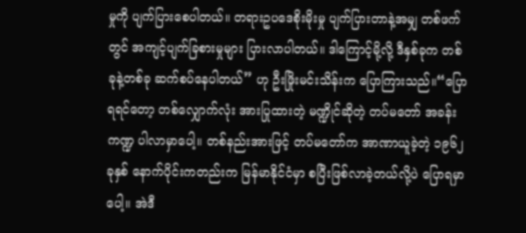မှုကို ပျက်ပြားစေပါတယ်။ တရားဥပဒေစိုးမိုးမှု ပျက်ပြားတာနဲ့အမျှ တစ်ဖက်တွင် အကျင့်ပျက်ခြစားမှုများ ပြားလာပါတယ်။ ဒါကြောင့်မို့လို့ ဒီနှစ်ခုက တစ်ခုနဲ့တစ်ခု ဆက်စပ်နေပါတယ်” ဟု ဦးဖြိုးမင်းသိန်းက ပြောကြားသည်။“ပြောရရင်တော့ တစ်လျှောက်လုံး အားပြုထားတဲ့ မဏ္ဍိုင်ဆိုတဲ့ တပ်မတော် အခန်းကဏ္ဍ ပါလာမှာပေါ့။ တစ်နည်းအားဖြင့် တပ်မတော်က အာဏာယူခဲ့တဲ့ ၁၉၆၂ ခုနှစ် နောက်ပိုင်းကတည်းက မြန်မာနိုင်ငံမှာ စပြီးဖြစ်လာခဲ့တယ်လို့ပဲ ပြောရမှာပေါ့။ အဲဒီ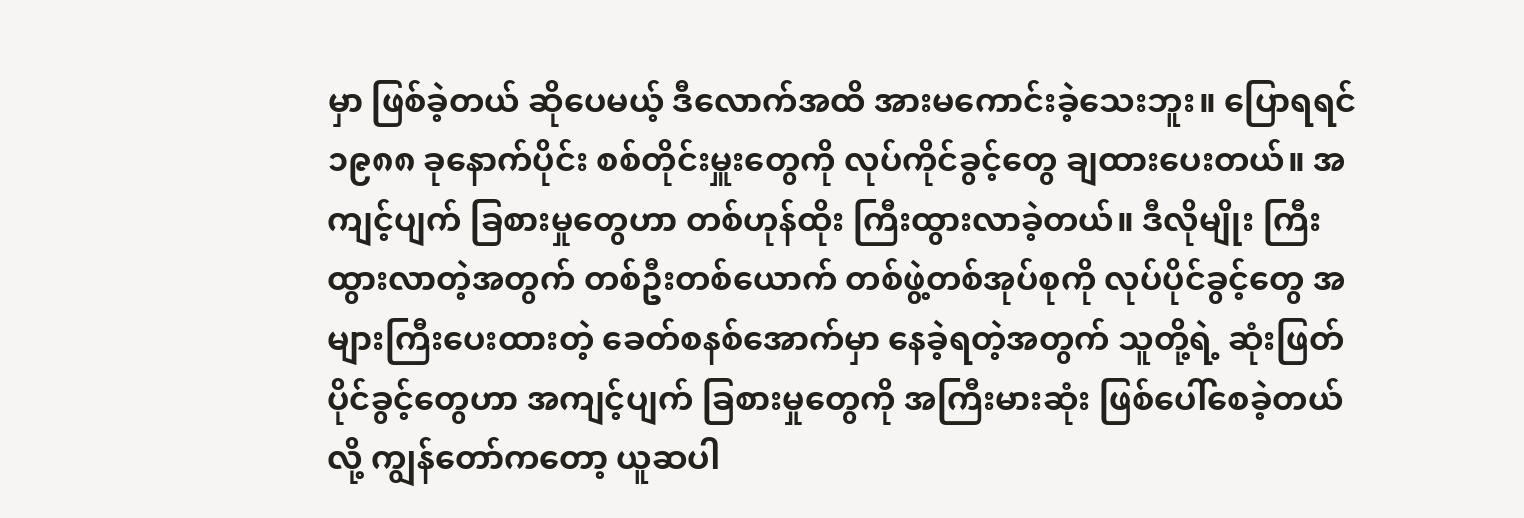မှာ ဖြစ်ခဲ့တယ် ဆိုပေမယ့် ဒီလောက်အထိ အားမကောင်းခဲ့သေးဘူး။ ပြောရရင် ၁၉၈၈ ခုနောက်ပိုင်း စစ်တိုင်းမှူးတွေကို လုပ်ကိုင်ခွင့်တွေ ချထားပေးတယ်။ အကျင့်ပျက် ခြစားမှုတွေဟာ တစ်ဟုန်ထိုး ကြီးထွားလာခဲ့တယ်။ ဒီလိုမျိုး ကြီးထွားလာတဲ့အတွက် တစ်ဦးတစ်ယောက် တစ်ဖွဲ့တစ်အုပ်စုကို လုပ်ပိုင်ခွင့်တွေ အများကြီးပေးထားတဲ့ ခေတ်စနစ်အောက်မှာ နေခဲ့ရတဲ့အတွက် သူတို့ရဲ့ ဆုံးဖြတ်ပိုင်ခွင့်တွေဟာ အကျင့်ပျက် ခြစားမှုတွေကို အကြီးမားဆုံး ဖြစ်ပေါ်စေခဲ့တယ်လို့ ကျွန်တော်ကတော့ ယူဆပါ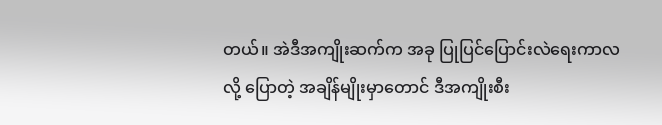တယ်။ အဲဒီအကျိုးဆက်က အခု ပြုပြင်ပြောင်းလဲရေးကာလလို့ ပြောတဲ့ အချိန်မျိုးမှာတောင် ဒီအကျိုးစီး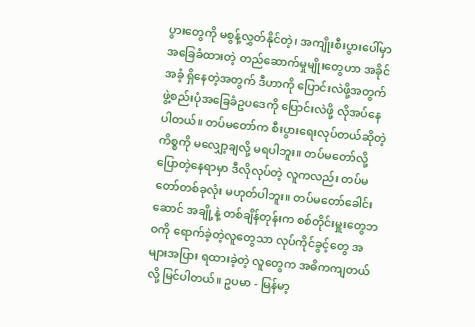ပွားတွေကို မစွန့်လွှတ်နိုင်တဲ့၊ အကျိုးစီးပွားပေါ်မှာ အခြေခံထားတဲ့ တည်ဆောက်မှုမျိုးတွေဟာ အခိုင်အခံ့ ရှိနေတဲ့အတွက် ဒီဟာကို ပြောင်းလဲဖို့အတွက် ဖွဲ့စည်းပုံအခြေခံဥပဒေကို ပြောင်းလဲဖို့ လိုအပ်နေပါတယ်။ တပ်မတော်က စီးပွားရေးလုပ်တယ်ဆိုတဲ့ ကိစ္စကို မလျှော့ချလို့ မရပါဘူး။ တပ်မတော်လို့ ပြောတဲ့နေရာမှာ ဒီလိုလုပ်တဲ့ လူကလည်း တပ်မတော်တစ်ခုလုံး မဟုတ်ပါဘူး။ တပ်မတော်ခေါင်းဆောင် အချို့နဲ့ တစ်ချိန်တုန်းက စစ်တိုင်းမှူးတွေဘဝကို ရောက်ခဲ့တဲ့လူတွေသာ လုပ်ကိုင်ခွင့်တွေ အများအပြား ရထားခဲ့တဲ့ လူတွေက အဓိကကျတယ်လို့ မြင်ပါတယ်။ ဥပမာ - မြန်မာ့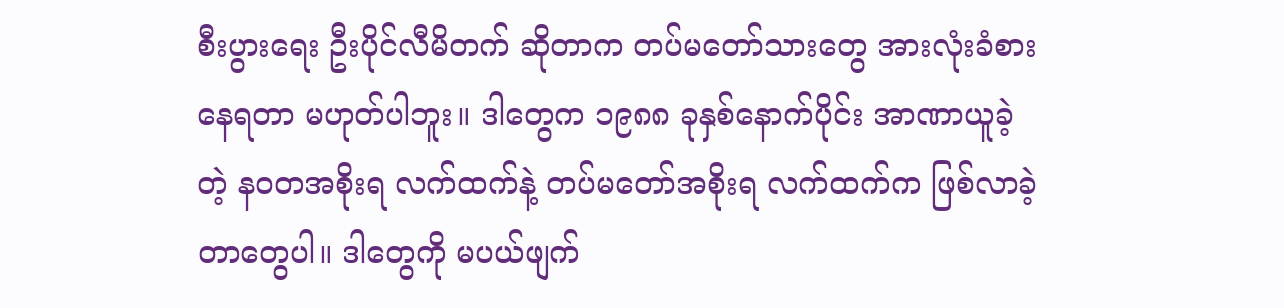စီးပွားရေး ဦးပိုင်လီမိတက် ဆိုတာက တပ်မတော်သားတွေ အားလုံးခံစားနေရတာ မဟုတ်ပါဘူး။ ဒါတွေက ၁၉၈၈ ခုနှစ်နောက်ပိုင်း အာဏာယူခဲ့တဲ့ နဝတအစိုးရ လက်ထက်နဲ့ တပ်မတော်အစိုးရ လက်ထက်က ဖြစ်လာခဲ့တာတွေပါ။ ဒါတွေကို မပယ်ဖျက်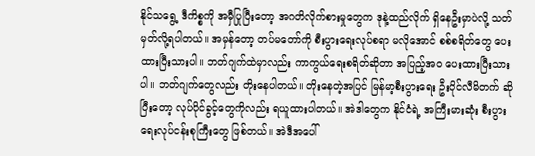နိုင်သရွေ့ ဒီကိစ္စကို အမှီပြုပြီးတော့ အဂတိလိုက်စားမှုတွေက ဒုနဲ့ထည်လိုက် ရှိနေဦးမှာပဲလို့ သတ်မှတ်လို့ရပါတယ်။ အမှန်တော့ တပ်မတော်ကို စီးပွားရေးလုပ်စရာ မလိုအောင် စစ်စရိတ်တွေ ပေးထားပြီးသားပါ။ ဘတ်ဂျက်ထဲမှာလည်း ကာကွယ်ရေးစရိတ်ဆိုတာ အပြည့်အ၀ ပေးထားပြီးသားပါ။ ဘတ်ဂျက်တွေလည်း တိုးနေပါတယ်။ တိုးနေတဲ့အပြင် မြန်မာ့စီးပွားရေး ဦးပိုင်လီမိတက် ဆိုပြီးတော့ လုပ်ပိုင်ခွင့်တွေကိုလည်း ရယူထားပါတယ်။ အဲဒါတွေက နိုင်ငံရဲ့ အကြီးမားဆုံး စီးပွားရေးလုပ်ငန်းစုကြီးတွေ ဖြစ်တယ်။ အဲဒီအပေါ်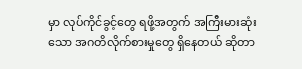မှာ လုပ်ကိုင်ခွင့်တွေ ရဖို့အတွက် အကြီးမားဆုံးသော အဂတိလိုက်စားမှုတွေ ရှိနေတယ် ဆိုတာ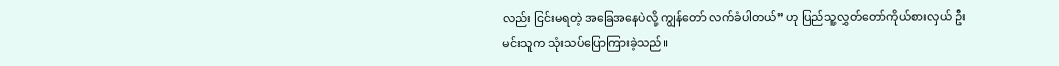လည်း ငြင်းမရတဲ့ အခြေအနေပဲလို့ ကျွန်တော် လက်ခံပါတယ်” ဟု ပြည်သူ့လွှတ်တော်ကိုယ်စားလှယ် ဦးမင်းသူက သုံးသပ်ပြောကြားခဲ့သည်။